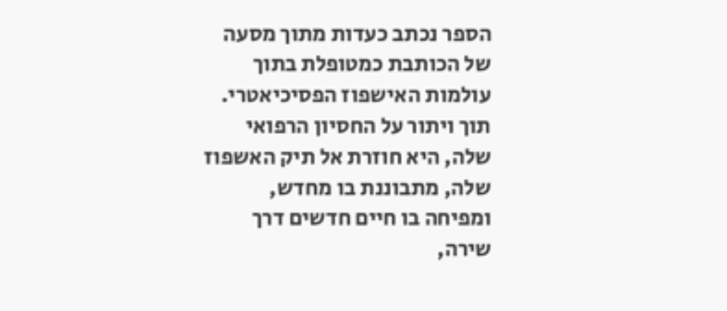הספר נכתב כעדות מתוך מסעה של הכותבת כמטופלת בתוך עולמות האישפוז הפסיכיאטרי. תוך ויתור על החסיון הרפואי שלה, היא חוזרת אל תיק האשפוז שלה, מתבוננת בו מחדש, ומפיחה בו חיים חדשים דרך שירה,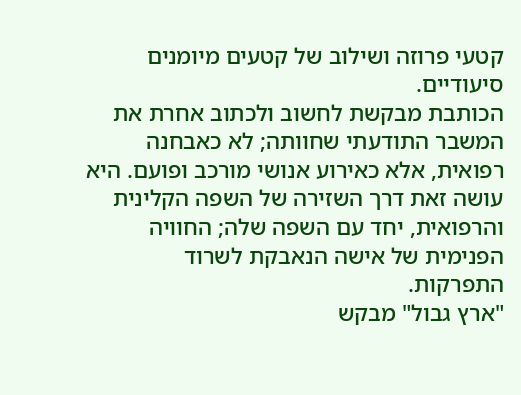קטעי פרוזה ושילוב של קטעים מיומנים סיעודיים.
הכותבת מבקשת לחשוב ולכתוב אחרת את המשבר התודעתי שחוותה; לא כאבחנה רפואית, אלא כאירוע אנושי מורכב ופועם. היא עושה זאת דרך השזירה של השפה הקלינית והרפואית, יחד עם השפה שלה; החוויה הפנימית של אישה הנאבקת לשרוד התפרקות.
"ארץ גבול" מבקש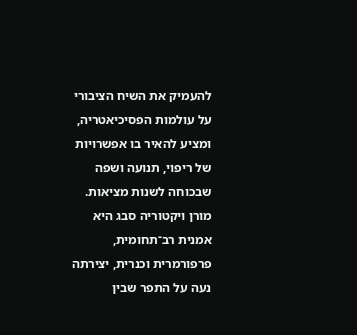להעמיק את השיח הציבורי על עולמות הפסיכיאטריה, ומציע להאיר בו אפשרויות של ריפוי, תנועה ושפה שבכוחה לשנות מציאות.
מורן ויקטוריה סבג היא אמנית רב־תחומית, פרפורמרית וכנרית, יצירתה נעה על התפר שבין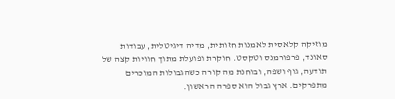מוזיקה קלאסית לאמנות חזותית, מדיה דיגיטלית, עבודות סאונד, פרפורמנס וטקסט. חוקרת ופועלת מתוך חוויות קצה של תודעה, גוף ושפה, ובוחנת מה קורה כשהגבולות המוכרים מתפרקים. ארץ גבול הוא ספרה הראשון.